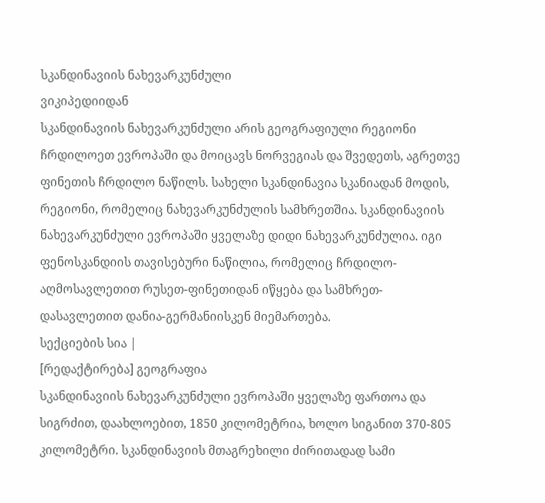სკანდინავიის ნახევარკუნძული
ვიკიპედიიდან
სკანდინავიის ნახევარკუნძული არის გეოგრაფიული რეგიონი ჩრდილოეთ ევროპაში და მოიცავს ნორვეგიას და შვედეთს, აგრეთვე ფინეთის ჩრდილო ნაწილს. სახელი სკანდინავია სკანიადან მოდის, რეგიონი, რომელიც ნახევარკუნძულის სამხრეთშია. სკანდინავიის ნახევარკუნძული ევროპაში ყველაზე დიდი ნახევარკუნძულია. იგი ფენოსკანდიის თავისებური ნაწილია, რომელიც ჩრდილო-აღმოსავლეთით რუსეთ-ფინეთიდან იწყება და სამხრეთ-დასავლეთით დანია-გერმანიისკენ მიემართება.
სექციების სია |
[რედაქტირება] გეოგრაფია
სკანდინავიის ნახევარკუნძული ევროპაში ყველაზე ფართოა და სიგრძით, დაახლოებით, 1850 კილომეტრია, ხოლო სიგანით 370-805 კილომეტრი. სკანდინავიის მთაგრეხილი ძირითადად სამი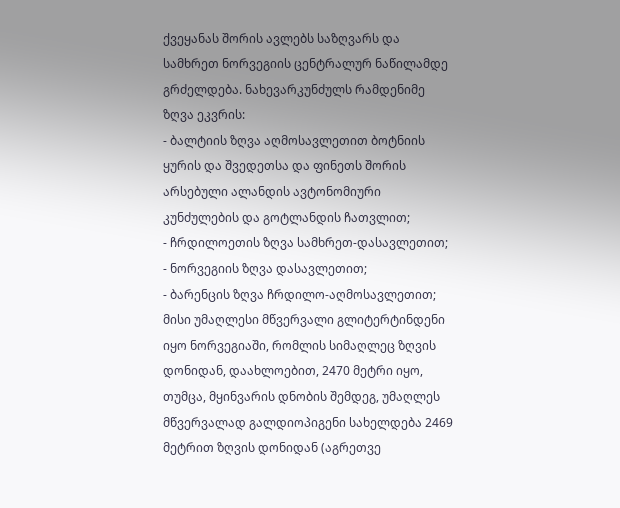ქვეყანას შორის ავლებს საზღვარს და სამხრეთ ნორვეგიის ცენტრალურ ნაწილამდე გრძელდება. ნახევარკუნძულს რამდენიმე ზღვა ეკვრის:
- ბალტიის ზღვა აღმოსავლეთით ბოტნიის ყურის და შვედეთსა და ფინეთს შორის არსებული ალანდის ავტონომიური კუნძულების და გოტლანდის ჩათვლით;
- ჩრდილოეთის ზღვა სამხრეთ-დასავლეთით;
- ნორვეგიის ზღვა დასავლეთით;
- ბარენცის ზღვა ჩრდილო-აღმოსავლეთით;
მისი უმაღლესი მწვერვალი გლიტერტინდენი იყო ნორვეგიაში, რომლის სიმაღლეც ზღვის დონიდან, დაახლოებით, 2470 მეტრი იყო, თუმცა, მყინვარის დნობის შემდეგ, უმაღლეს მწვერვალად გალდიოპიგენი სახელდება 2469 მეტრით ზღვის დონიდან (აგრეთვე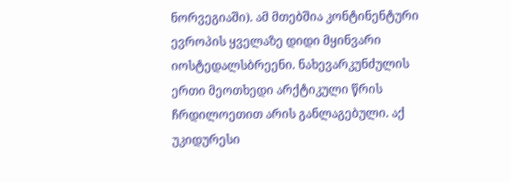ნორვეგიაში). ამ მთებშია კონტინენტური ევროპის ყველაზე დიდი მყინვარი იოსტედალსბრეენი. ნახევარკუნძულის ერთი მეოთხედი არქტიკული წრის ჩრდილოეთით არის განლაგებული. აქ უკიდურესი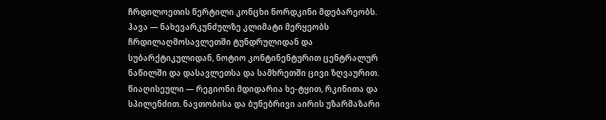ჩრდილოეთის წერტილი კონცხი ნორდკინი მდებარეობს.
ჰავა — ნახევარკუნძულზე კლიმატი მერყეობს ჩრდილაღმოსავლეთში ტუნდრულიდან და სუბარქტიკულიდან, ნოტიო კონტინენტურით ცენტრალურ ნაწილში და დასავლეთსა და სამხრეთში ცივი ზღვაურით.
წიაღისეული — რეგიონი მდიდარია ხე-ტყით, რკინითა და სპილენძით. ნავთობისა და ბუნებრივი აირის უზარმაზარი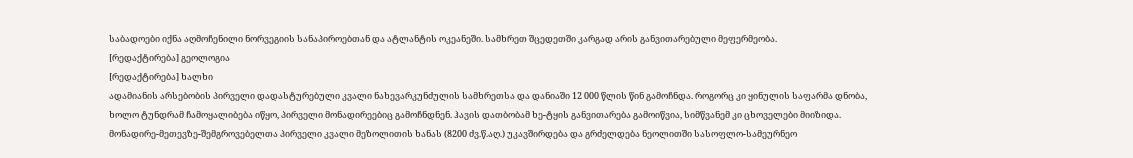საბადოები იქნა აღმოჩენილი ნორვეგიის სანაპიროებთან და ატლანტის ოკეანეში. სამხრეთ შცედეთში კარგად არის განვითარებული მეფერმეობა.
[რედაქტირება] გეოლოგია
[რედაქტირება] ხალხი
ადამიანის არსებობის პირველი დადასტურებული კვალი ნახევარკუნძულის სამხრეთსა და დანიაში 12 000 წლის წინ გამოჩნდა. როგორც კი ყინულის საფარმა დნობა, ხოლო ტუნდრამ ჩამოყალიბება იწყო, პირველი მონადირეებიც გამოჩნდნენ. ჰავის დათბობამ ხე-ტყის განვითარება გამოიწვია, სიმწვანემ კი ცხოველები მიიზიდა. მონადირე-მეთევზე-შემგროვებელთა პირველი კვალი მეზოლითის ხანას (8200 ძვ.წ.აღ.) უკავშირდება და გრძელდება ნეოლითში სასოფლო-სამეურნეო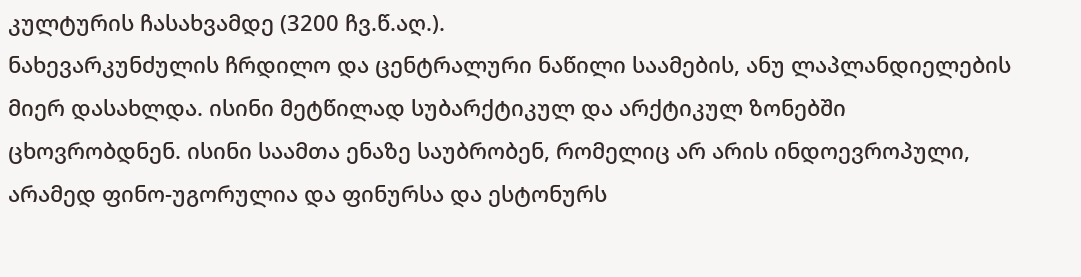კულტურის ჩასახვამდე (3200 ჩვ.წ.აღ.).
ნახევარკუნძულის ჩრდილო და ცენტრალური ნაწილი საამების, ანუ ლაპლანდიელების მიერ დასახლდა. ისინი მეტწილად სუბარქტიკულ და არქტიკულ ზონებში ცხოვრობდნენ. ისინი საამთა ენაზე საუბრობენ, რომელიც არ არის ინდოევროპული, არამედ ფინო-უგორულია და ფინურსა და ესტონურს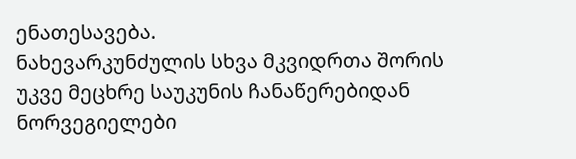ენათესავება.
ნახევარკუნძულის სხვა მკვიდრთა შორის უკვე მეცხრე საუკუნის ჩანაწერებიდან ნორვეგიელები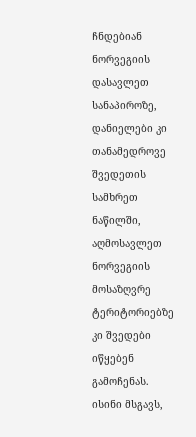ჩნდებიან ნორვეგიის დასავლეთ სანაპიროზე, დანიელები კი თანამედროვე შვედეთის სამხრეთ ნაწილში, აღმოსავლეთ ნორვეგიის მოსაზღვრე ტერიტორიებზე კი შვედები იწყებენ გამოჩენას. ისინი მსგავს,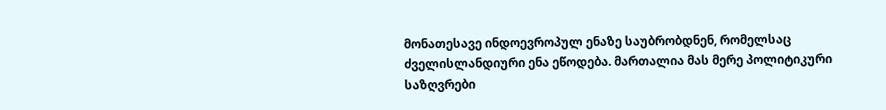მონათესავე ინდოევროპულ ენაზე საუბრობდნენ, რომელსაც ძველისლანდიური ენა ეწოდება. მართალია მას მერე პოლიტიკური საზღვრები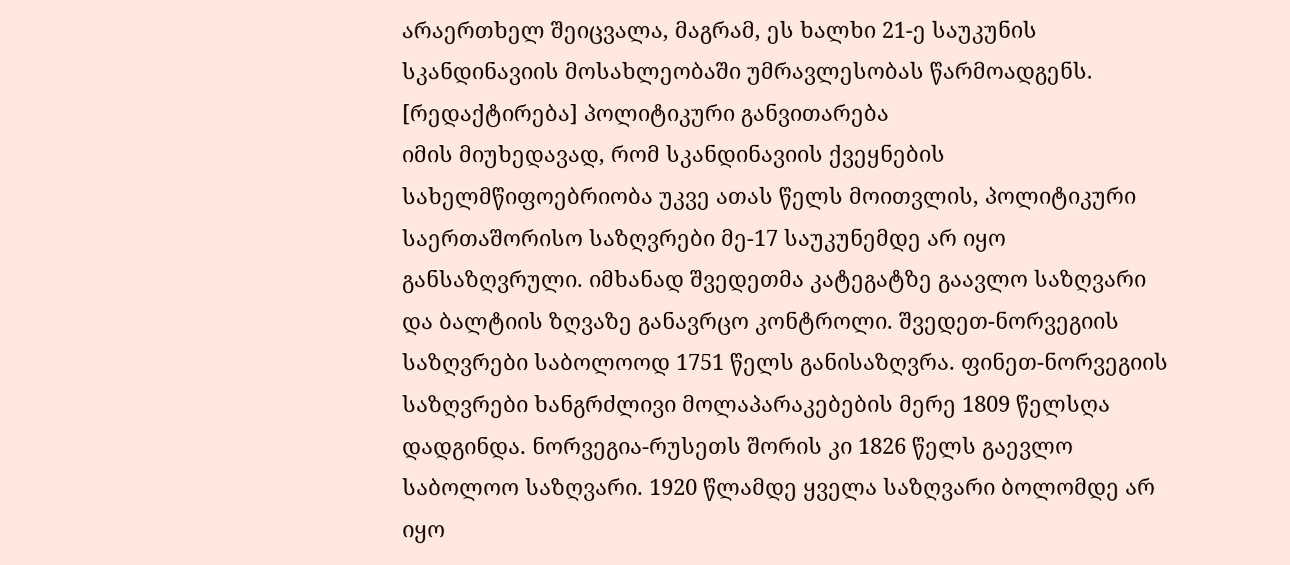არაერთხელ შეიცვალა, მაგრამ, ეს ხალხი 21-ე საუკუნის სკანდინავიის მოსახლეობაში უმრავლესობას წარმოადგენს.
[რედაქტირება] პოლიტიკური განვითარება
იმის მიუხედავად, რომ სკანდინავიის ქვეყნების სახელმწიფოებრიობა უკვე ათას წელს მოითვლის, პოლიტიკური საერთაშორისო საზღვრები მე-17 საუკუნემდე არ იყო განსაზღვრული. იმხანად შვედეთმა კატეგატზე გაავლო საზღვარი და ბალტიის ზღვაზე განავრცო კონტროლი. შვედეთ-ნორვეგიის საზღვრები საბოლოოდ 1751 წელს განისაზღვრა. ფინეთ-ნორვეგიის საზღვრები ხანგრძლივი მოლაპარაკებების მერე 1809 წელსღა დადგინდა. ნორვეგია-რუსეთს შორის კი 1826 წელს გაევლო საბოლოო საზღვარი. 1920 წლამდე ყველა საზღვარი ბოლომდე არ იყო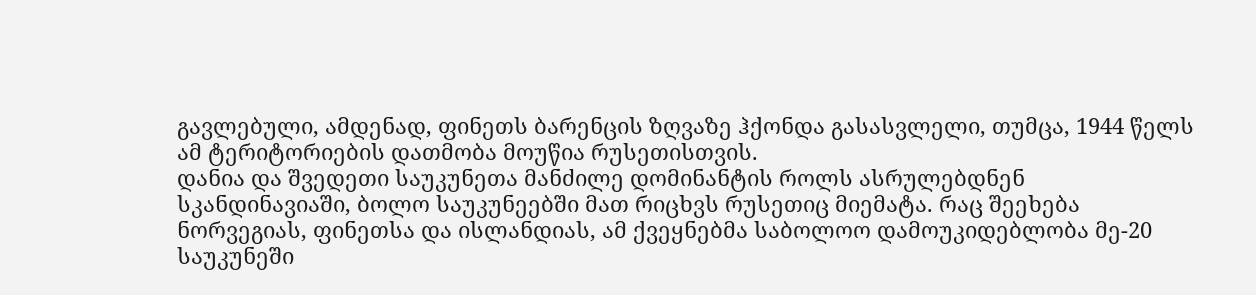გავლებული, ამდენად, ფინეთს ბარენცის ზღვაზე ჰქონდა გასასვლელი, თუმცა, 1944 წელს ამ ტერიტორიების დათმობა მოუწია რუსეთისთვის.
დანია და შვედეთი საუკუნეთა მანძილე დომინანტის როლს ასრულებდნენ სკანდინავიაში, ბოლო საუკუნეებში მათ რიცხვს რუსეთიც მიემატა. რაც შეეხება ნორვეგიას, ფინეთსა და ისლანდიას, ამ ქვეყნებმა საბოლოო დამოუკიდებლობა მე-20 საუკუნეში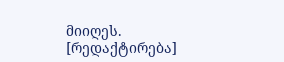მიიღეს.
[რედაქტირება]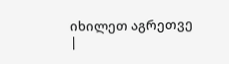იხილეთ აგრეთვე
|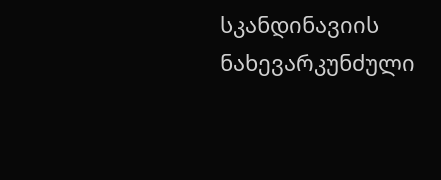სკანდინავიის ნახევარკუნძული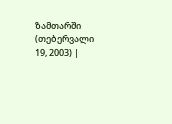ზამთარში (თებერვალი 19, 2003) |